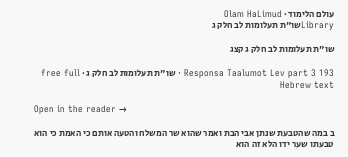עולם הלימוד · Olam HaLimud
Libraryשו"ת תעלומות לב חלק ג

שו"ת תעלומות לב חלק ג קצג

Responsa Taalumot Lev part 3 193 · שו"ת תעלומות לב חלק ג · free full Hebrew text

Open in the reader →

ב במה שהטבעת שנתן אבי הבת ואמר שהוא שר המשלח והטעה אותם כי האמת כי הוא טבעתו שער ידו הלא זה הוא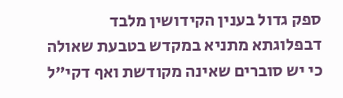ספק גדול בענין הקידושין מלבד דבפלוגתא מתניא במקדש בטבעת שאולה כי יש סוברים שאינה מקודשת ואף דקי"ל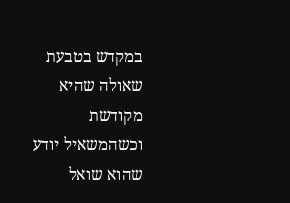במקדש בטבעת שאולה שהיא מקודשת וכשהמשאיל יודע שהוא שואל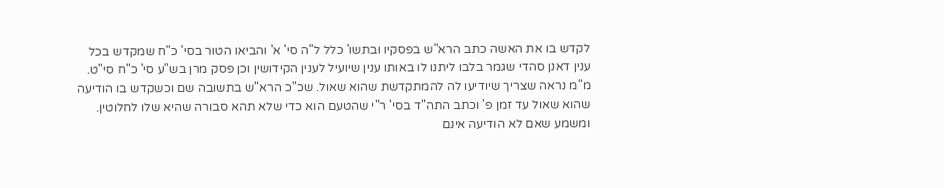לקדש בו את האשה כתב הרא"ש בפסקיו ובתשו' כלל ל"ה סי' א' והביאו הטור בסי' כ"ח שמקדש בכל ענין דאנן סהדי שגמר בלבו ליתנו לו באותו ענין שיועיל לענין הקידושין וכן פסק מרן בש"ע סי' כ"ח סי"ט. מ"מ נראה שצריך שיודיעו לה להמתקדשת שהוא שאול. שכ"כ הרא"ש בתשובה שם וכשקדש בו הודיעה שהוא שאול עד זמן פ' וכתב התה"ד בסי' ר"י שהטעם הוא כדי שלא תהא סבורה שהיא שלו לחלוטין. ומשמע שאם לא הודיעה אינם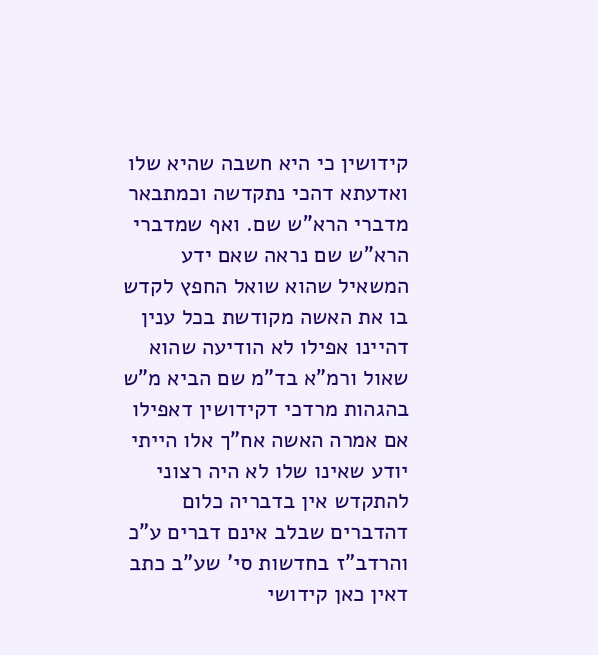קידושין כי היא חשבה שהיא שלו ואדעתא דהכי נתקדשה וכמתבאר מדברי הרא"ש שם. ואף שמדברי הרא"ש שם נראה שאם ידע המשאיל שהוא שואל החפץ לקדש בו את האשה מקודשת בכל ענין דהיינו אפילו לא הודיעה שהוא שאול ורמ"א בד"מ שם הביא מ"ש בהגהות מרדכי דקידושין דאפילו אם אמרה האשה אח"ך אלו הייתי יודע שאינו שלו לא היה רצוני להתקדש אין בדבריה כלום דהדברים שבלב אינם דברים ע"כ והרדב"ז בחדשות סי' שע"ב כתב דאין כאן קידושי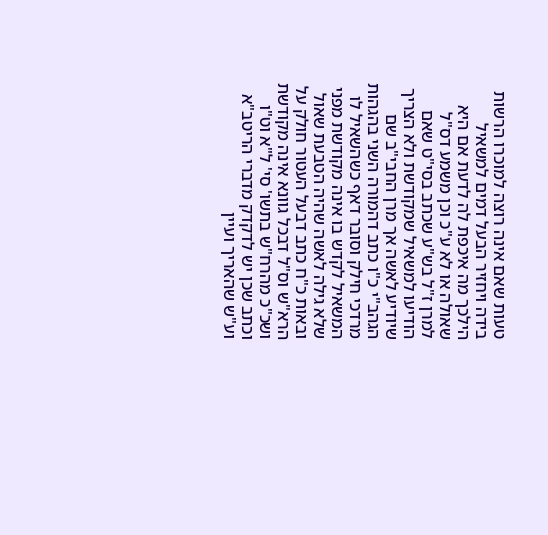טעות שאם אינה רוצה למוכרו הרשות בידה ויחזיר הבעל דמים למשאיל הילכך מה איכפת לה לדעת אם היא שאולה או לא ע"כ וכן משמע דס"ל למרן ז"ל בש"ע שכתב בסי"ט שאם הודיעו למשאיל שמקודשת ולא הצריך שיודיע לאשה אך מרן החבי"ב שם הגהב"י כ"ו כתב דהמורה השני בהגהות מרדכי חילק וסובר דאף כשהשאיל לו המשאיל לקדש בו אינה מקודשת מפני שלא גילה לאשה שהיה הטבעת שאול ובאות כ"ח כתב דבעל העטור חולק על הרא"ש וס"ל דבכל גוונא אינה מקודשת ושכ"כ מהרח"ש בתשו' סי' ל"א וט"ו וכתב שכן יש לדקדק מדברי הריטב"א וע"ש שהאריך ועיין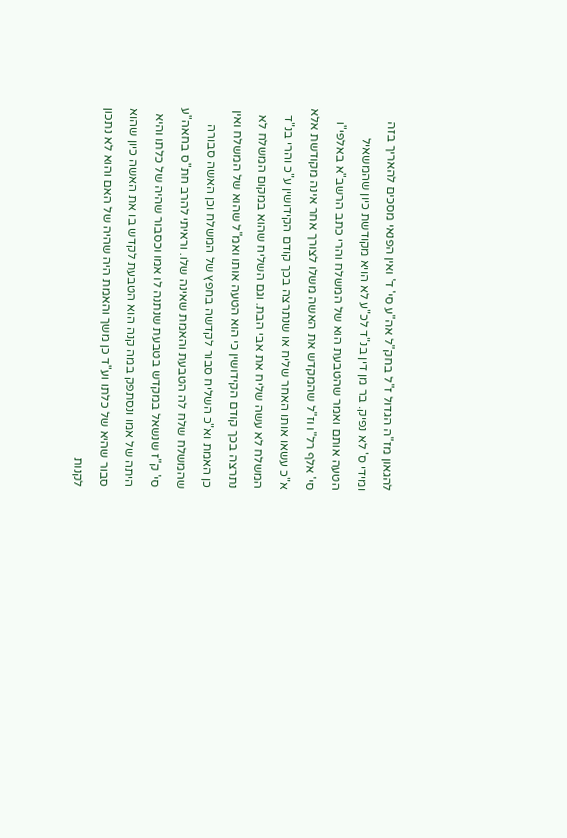להגאון מז"ה הגדול ז"ל בחק"ל אה"ע סי' ד' ואין הפנאי מסכים להאריך בזה ומידי ס' לא נפיק. בר מן דין בנ"ד לכ"ע לא הויא מקודשת כיון שהמשאיל הטעה אותם ואמר שהטבעת הוא של המשלח והרי כתב הרשב"א באלפי"ו סי' אלף רל"ו וז"ל שהמקדש את האשה משלו לצורך אחר אינה מקודשת אלא א"כ עשאו אותו האחר שליח או שנתרצה בכך קודם הקידושין ע"כ והרי בנ"ד המשלח לא עשה שליח את אבי הבת. וגם השליח שהוא במקום המשלח לא נתרצה בכך קודם הקידושין כי הוא הטעה אותו ואמ"ל שהוא של המשלח ואין כן האמת וא"כ השליח סבור לקדשה בחפץ של המשלח וכן האשה סבורה שהמשלח שלח לה הטבעת והאמת שאינה שלו. וראיתי להרב חת"ס בחאה"ע סי' ק"ז שנשאל במקדש בטבעת שנתנה לו אמו וכסבור שהיה של כלתו והיא היתה של אמו ונסתפק במה קנה הוא הטבעת לקדש בו את האשה כיון שהוא סבור שהיא של כלתו וע"ד כן משך והאמת היה שהיה של האם והוא לא נתכון לקנות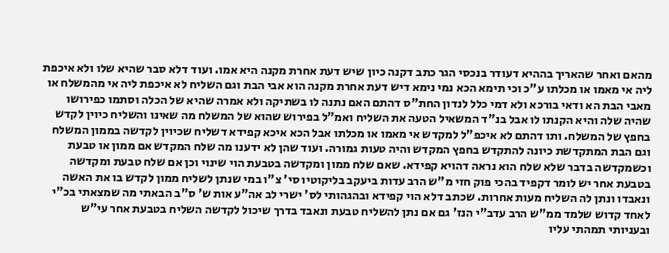מהאם ואחר שהאריך בההיא דעודר בנכסי הגר כתב דקנה כיון שיש דעת אחרת מקנה היא אמו. ועוד דלא סבר שהיא שלו ולא איכפת ליה אי מאמו או מכלתו ע"כ וכי תימא הכא נמי נימא דיש דעת אחרת מקנה הוא אבי הבת וגם השליח לא איכפת ליה אי מהמשלח או מאבי הבת הא ודאי בורכא ולא דמי כלל לנדון החת"ס דהתם האם נתנה לו בשתיקה ולא אמרה שהיא של הכלה וסתמו כפירושו שהיה שלה והיא הקנתו לו אבל בנ"ד המשאיל הטעה את השליח ואמ"ל בפירוש שהוא של המשלח מה שאינו והשליח כיוין לקדש בחפץ של המשלח. ותו דהתם לא איכפ"ל למקדש אי מאמו או מכלתו אבל הכא איכא קפידא דשליח שכיוין לקדשה בממון המשלח וגם הבת המתקדשת כיונה להתקדש בחפץ המקדש והיה טעות גמורה. ועוד שהן לא ידענו מה שלח המקדש אם ממון או טבעת וכשמקדשה בדבר שלא שלח הוא נראה דהויא קפידא. שאם שלח ממון ומקדשה בטבעת הוי שינוי וכן אם שלח טבעת ומקדשה בטבעת אחר יש לומר דקפיד בהכי פוק חזי מ"ש הרב עדות ביעקב בליקוטיו סי' צ"ו במי שנתן לשליח ממון לקדש בו את האשה ונאבדו ונתן לה השליח מעות אחרות. שכתב דלא הוי קפידא ובהגהותי לס' ישרי לב אה"ע אות ש' ס"ב הבאתי מה שמצאתי בכ"י לאחד קדוש שלמד ממ"ש הרב עדב"י הנז' גם אם נתן להשליח טבעת ונאבד בדרך שיכול לקדשה השליח בטבעת אחר עי"ש ובעניותי תמהתי עליו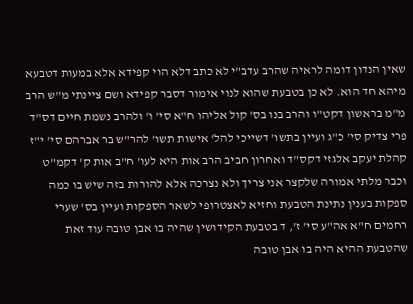שאין הנדון דומה לראיה שהרב עדב"י לא כתב דלא הוי קפידא אלא במעות דטבעא מיהא חד הוא. לא כן בטבעת שהוא לנוי אימור דסבר קפידא ושם ציינתי מ"ש הרב מ"מ בראשון דקט"ו והרב בנו בס' קול אליהו ח"א סי' ו' ולהרב נשמת חיים דס"ד פרי צדיק סי' כ"ג ועיין בתשו' דשייכי להל' אישות תשו' להר"ש בר אברהם סי' י"ז קהלת יעקב אלגזי דקס"ד ואחרון חביב הרב אות היא לעו' ח"ב אות ק' דקמ"ט וכבר מלתי אמורה שלקצר אני צריך ולא נצרכה אלא להורות בזה שיש בו כמה ספקות בענין נתינת הטבעת וחזיא לאצטרופי לשאר הספקות ועיין בס' שערי רחמים ח"א אה"ע סי' ז', ד בטבעת הקידושין שהיה בו אבן טובה עוד זאת שהטבעת ההיא היה בו אבן טובה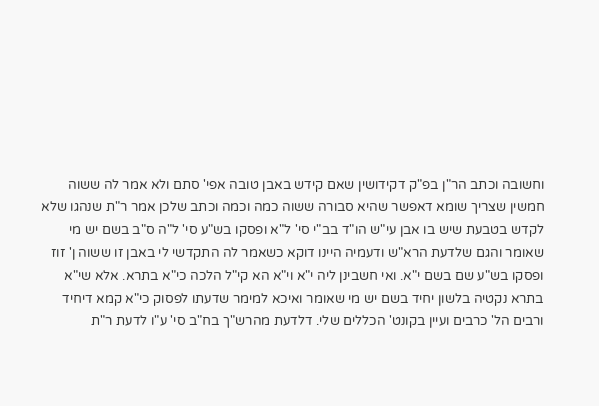וחשובה וכתב הר"ן בפ"ק דקידושין שאם קידש באבן טובה אפי' סתם ולא אמר לה ששוה חמשין שצריך שומא דאפשר שהיא סבורה ששוה כמה וכמה וכתב שלכן אמר ר"ת שנהגו שלא לקדש בטבעת שיש בו אבן עי"ש הו"ד בב"י סי' ל"א ופסקו בש"ע סי' ל"ה ס"ב בשם יש מי שאומר והגם שלדעת הרא"ש ודעמיה היינו דוקא כשאמר לה התקדשי לי באבן זו ששוה ן' זוז ופסקו בש"ע שם בשם י"א. ואי חשבינן ליה י"א וי"א הא קי"ל הלכה כי"א בתרא. אלא שי"א בתרא נקטיה בלשון יחיד בשם יש מי שאומר ואיכא למימר שדעתו לפסוק כי"א קמא דיחיד ורבים הל' כרבים ועיין בקונט' הכללים שלי. דלדעת מהרש"ך בח"ב סי' ע"ו לדעת ר"ת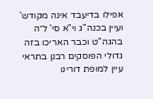אפילו בדיעבד אינה מקודש' ועיין בכנה"ג וי"א סי' ל״ה בהגה"ט וכבר האריכו בזה גדולי הפוסקים רבנן בתראי עיין למופת דורינו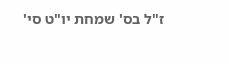ז"ל בס' שמחת יו"ט סי'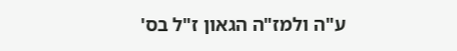ע"ה ולמז"ה הגאון ז"ל בס'